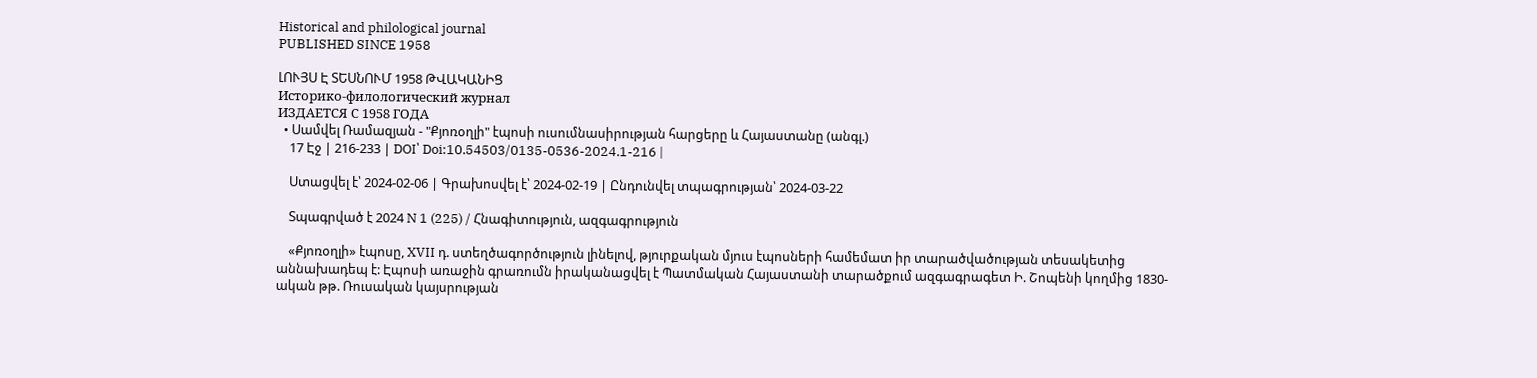Historical and philological journal
PUBLISHED SINCE 1958

ԼՈՒՅՍ Է ՏԵՍՆՈՒՄ 1958 ԹՎԱԿԱՆԻՑ
Историко-филологический журнал
ИЗДАЕТСЯ С 1958 ГОДА
  • Սամվել Ռամազյան - "Քյոռօղլի" էպոսի ուսումնասիրության հարցերը և Հայաստանը (անգլ.)
    17 Էջ | 216-233 | DOI՝ Doi:10.54503/0135-0536-2024.1-216 |

    Ստացվել է՝ 2024-02-06 | Գրախոսվել է՝ 2024-02-19 | Ընդունվել տպագրության՝ 2024-03-22

    Տպագրված է 2024 N 1 (225) / Հնագիտություն, ազգագրություն

    «Քյոռօղլի» էպոսը, XVII դ. ստեղծագործություն լինելով, թյուրքական մյուս էպոսների համեմատ իր տարածվածության տեսակետից աննախադեպ է: Էպոսի առաջին գրառումն իրականացվել է Պատմական Հայաստանի տարածքում ազգագրագետ Ի. Շոպենի կողմից 1830-ական թթ. Ռուսական կայսրության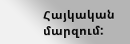Հայկական մարզում: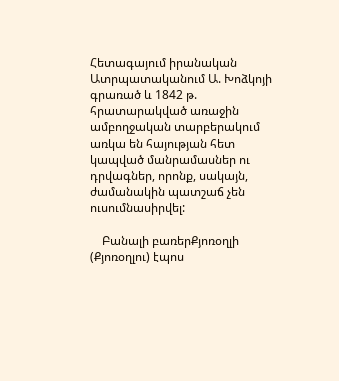Հետագայում իրանական Ատրպատականում Ա. Խոձկոյի գրառած և 1842 թ. հրատարակված առաջին ամբողջական տարբերակում առկա են հայության հետ կապված մանրամասներ ու դրվագներ, որոնք, սակայն, ժամանակին պատշաճ չեն ուսումնասիրվել:

    Բանալի բառերՔյոռօղլի (Քյոռօղլու) էպոս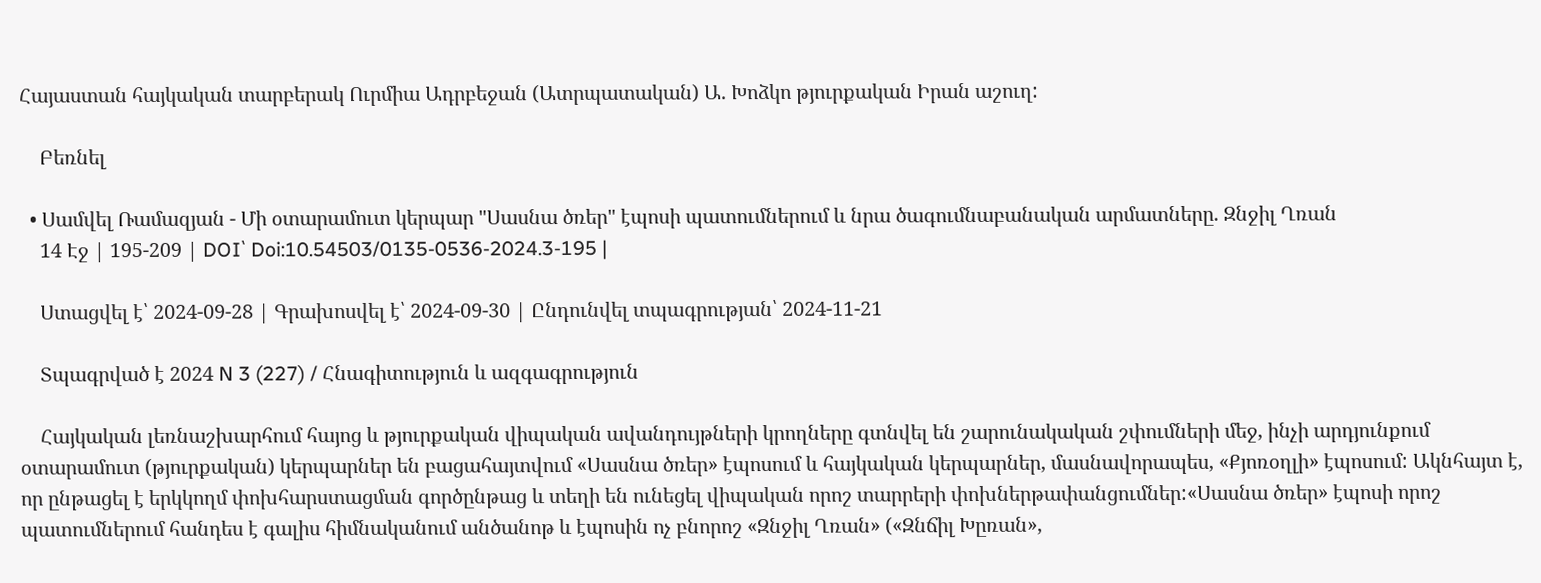Հայաստան հայկական տարբերակ Ուրմիա Ադրբեջան (Ատրպատական) Ա. Խոձկո թյուրքական Իրան աշուղ:

    Բեռնել

  • Սամվել Ռամազյան - Մի օտարամուտ կերպար "Սասնա ծռեր" էպոսի պատումներում և նրա ծագումնաբանական արմատները. Զնջիլ Ղռան
    14 Էջ | 195-209 | DOI՝ Doi:10.54503/0135-0536-2024.3-195 |

    Ստացվել է՝ 2024-09-28 | Գրախոսվել է՝ 2024-09-30 | Ընդունվել տպագրության՝ 2024-11-21

    Տպագրված է 2024 N 3 (227) / Հնագիտություն և ազգագրություն

    Հայկական լեռնաշխարհում հայոց և թյուրքական վիպական ավանդույթների կրողները գտնվել են շարունակական շփումների մեջ, ինչի արդյունքում օտարամուտ (թյուրքական) կերպարներ են բացահայտվում «Սասնա ծռեր» էպոսում և հայկական կերպարներ, մասնավորապես, «Քյոռօղլի» էպոսում: Ակնհայտ է, որ ընթացել է երկկողմ փոխհարստացման գործընթաց և տեղի են ունեցել վիպական որոշ տարրերի փոխներթափանցումներ:«Սասնա ծռեր» էպոսի որոշ պատումներում հանդես է գալիս հիմնականում անծանոթ և էպոսին ոչ բնորոշ «Զնջիլ Ղռան» («Զնճիլ Խըռան»,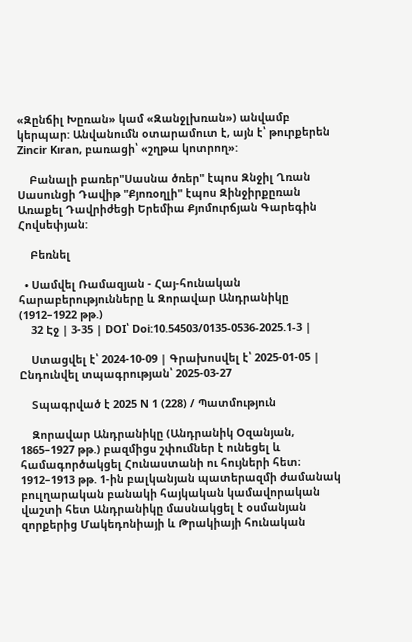«Զընճիլ Խըռան» կամ «Զանջլխռան») անվամբ կերպար: Անվանումն օտարամուտ է, այն է՝ թուրքերեն Zincir Kıran, բառացի՝ «շղթա կոտրող»:

    Բանալի բառեր"Սասնա ծռեր" էպոս Զնջիլ Ղռան Սասունցի Դավիթ "Քյոռօղլի" էպոս Զինջիրքըռան Առաքել Դավրիժեցի Երեմիա Քյոմուրճյան Գարեգին Հովսեփյան:

    Բեռնել

  • Սամվել Ռամազյան - Հայ-հունական հարաբերությունները և Զորավար Անդրանիկը (1912–1922 թթ.)
    32 Էջ | 3-35 | DOI՝ Doi:10.54503/0135-0536-2025.1-3 |

    Ստացվել է՝ 2024-10-09 | Գրախոսվել է՝ 2025-01-05 | Ընդունվել տպագրության՝ 2025-03-27

    Տպագրված է 2025 N 1 (228) / Պատմություն

    Զորավար Անդրանիկը (Անդրանիկ Օզանյան, 1865–1927 թթ.) բազմիցս շփումներ է ունեցել և համագործակցել Հունաստանի ու հույների հետ։ 1912–1913 թթ. 1-ին բալկանյան պատերազմի ժամանակ բուլղարական բանակի հայկական կամավորական վաշտի հետ Անդրանիկը մասնակցել է օսմանյան զորքերից Մակեդոնիայի և Թրակիայի հունական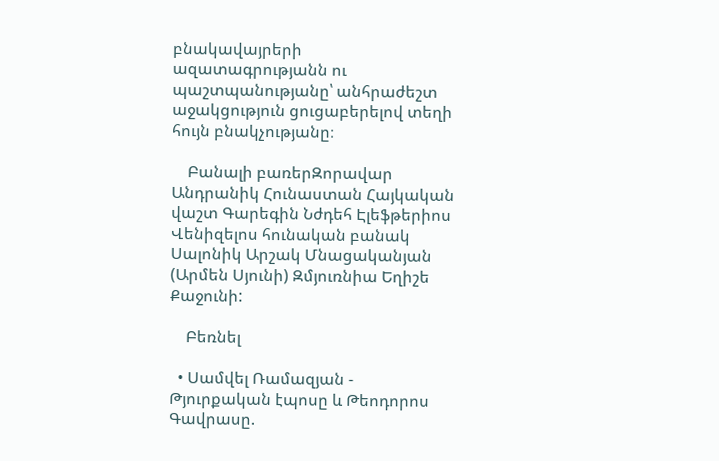բնակավայրերի ազատագրությանն ու պաշտպանությանը՝ անհրաժեշտ աջակցություն ցուցաբերելով տեղի հույն բնակչությանը։

    Բանալի բառերԶորավար Անդրանիկ Հունաստան Հայկական վաշտ Գարեգին Նժդեհ Էլեֆթերիոս Վենիզելոս հունական բանակ Սալոնիկ Արշակ Մնացականյան (Արմեն Սյունի) Զմյուռնիա Եղիշե Քաջունի:

    Բեռնել

  • Սամվել Ռամազյան - Թյուրքական էպոսը և Թեոդորոս Գավրասը.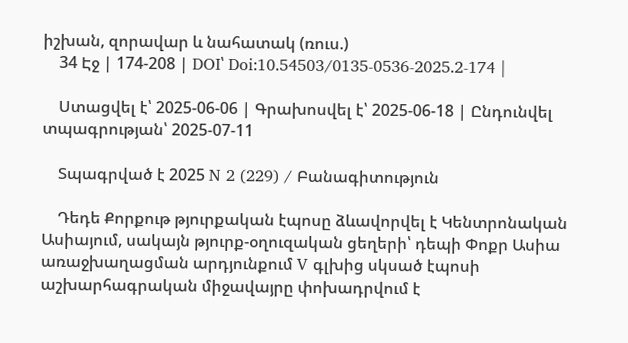իշխան, զորավար և նահատակ (ռուս.)
    34 Էջ | 174-208 | DOI՝ Doi:10.54503/0135-0536-2025.2-174 |

    Ստացվել է՝ 2025-06-06 | Գրախոսվել է՝ 2025-06-18 | Ընդունվել տպագրության՝ 2025-07-11

    Տպագրված է 2025 N 2 (229) / Բանագիտություն

    Դեդե Քորքութ թյուրքական էպոսը ձևավորվել է Կենտրոնական Ասիայում, սակայն թյուրք-օղուզական ցեղերի՝ դեպի Փոքր Ասիա առաջխաղացման արդյունքում V գլխից սկսած էպոսի աշխարհագրական միջավայրը փոխադրվում է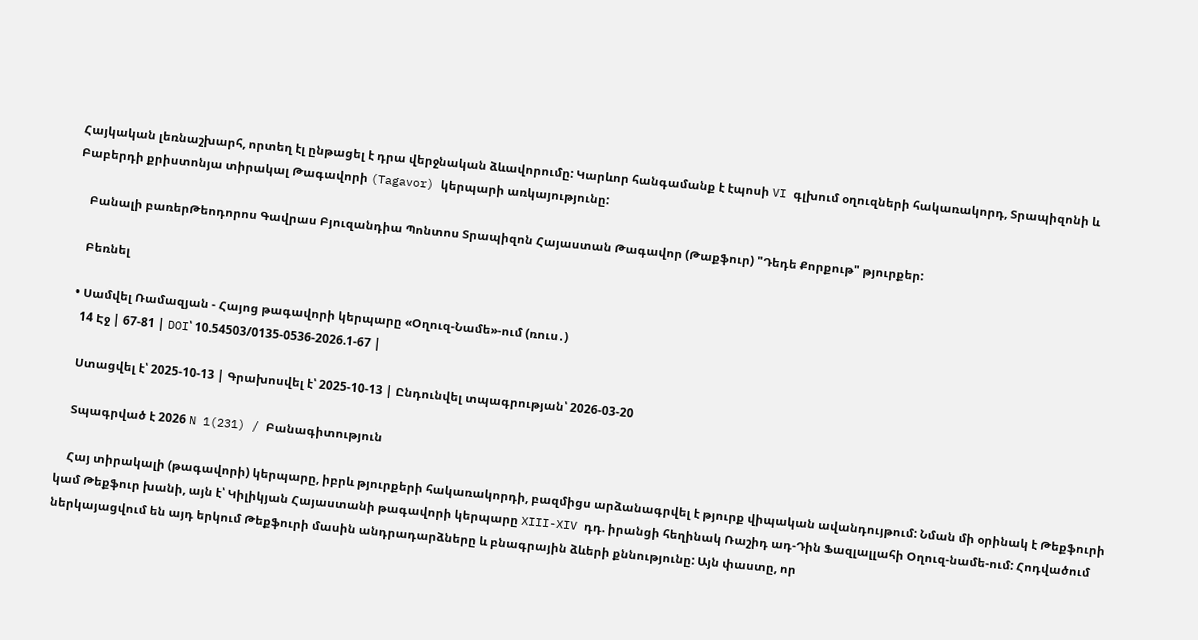Հայկական լեռնաշխարհ, որտեղ էլ ընթացել է դրա վերջնական ձևավորումը: Կարևոր հանգամանք է էպոսի VI գլխում օղուզների հակառակորդ, Տրապիզոնի և Բաբերդի քրիստոնյա տիրակալ Թագավորի (Tagavor) կերպարի առկայությունը:

    Բանալի բառերԹեոդորոս Գավրաս Բյուզանդիա Պոնտոս Տրապիզոն Հայաստան Թագավոր (Թաքֆուր) "Դեդե Քորքութ" թյուրքեր:

    Բեռնել

  • Սամվել Ռամազյան - Հայոց թագավորի կերպարը «Օղուզ-Նամե»-ում (ռուս․)
    14 Էջ | 67-81 | DOI՝ 10.54503/0135-0536-2026.1-67 |

    Ստացվել է՝ 2025-10-13 | Գրախոսվել է՝ 2025-10-13 | Ընդունվել տպագրության՝ 2026-03-20

    Տպագրված է 2026 N 1(231) / Բանագիտություն

    Հայ տիրակալի (թագավորի) կերպարը, իբրև թյուրքերի հակառակորդի, բազմիցս արձանագրվել է թյուրք վիպական ավանդույթում: Նման մի օրինակ է Թեքֆուրի կամ Թեքֆուր խանի, այն է՝ Կիլիկյան Հայաստանի թագավորի կերպարը XIII-XIV դդ. իրանցի հեղինակ Ռաշիդ ադ-Դին Ֆազլալլահի Օղուզ-նամե-ում: Հոդվածում ներկայացվում են այդ երկում Թեքֆուրի մասին անդրադարձները և բնագրային ձևերի քննությունը: Այն փաստը, որ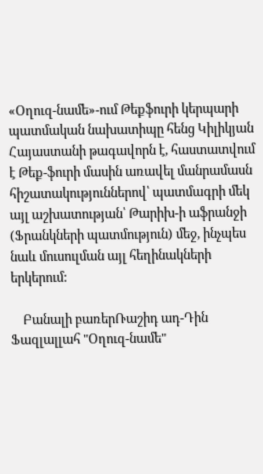«Օղուզ-նամե»-ում Թեքֆուրի կերպարի պատմական նախատիպը հենց Կիլիկյան Հայաստանի թագավորն է, հաստատվում է Թեք-ֆուրի մասին առավել մանրամասն հիշատակություններով՝ պատմագրի մեկ այլ աշխատության՝ Թարիխ-ի աֆրանջի (Ֆրանկների պատմություն) մեջ, ինչպես նաև մուսուլման այլ հեղինակների երկերում:

    Բանալի բառերՌաշիդ ադ-Դին Ֆազլալլահ "Օղուզ-նամե"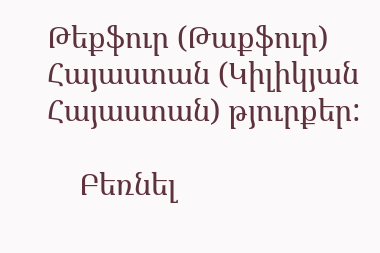Թեքֆուր (Թաքֆուր) Հայաստան (Կիլիկյան Հայաստան) թյուրքեր:

    Բեռնել